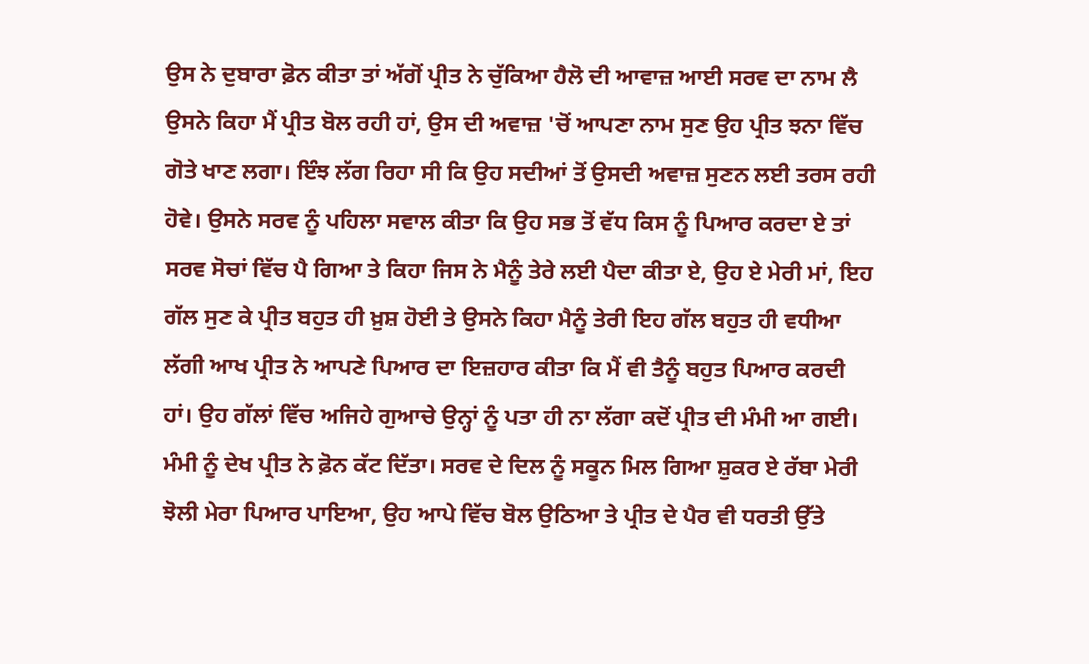ਉਸ ਨੇ ਦੁਬਾਰਾ ਫ਼ੋਨ ਕੀਤਾ ਤਾਂ ਅੱਗੋਂ ਪ੍ਰੀਤ ਨੇ ਚੁੱਕਿਆ ਹੈਲੋ ਦੀ ਆਵਾਜ਼ ਆਈ ਸਰਵ ਦਾ ਨਾਮ ਲੈ ਉਸਨੇ ਕਿਹਾ ਮੈਂ ਪ੍ਰੀਤ ਬੋਲ ਰਹੀ ਹਾਂ, ਉਸ ਦੀ ਅਵਾਜ਼ 'ਚੋਂ ਆਪਣਾ ਨਾਮ ਸੁਣ ਉਹ ਪ੍ਰੀਤ ਝਨਾ ਵਿੱਚ ਗੋਤੇ ਖਾਣ ਲਗਾ। ਇੰਝ ਲੱਗ ਰਿਹਾ ਸੀ ਕਿ ਉਹ ਸਦੀਆਂ ਤੋਂ ਉਸਦੀ ਅਵਾਜ਼ ਸੁਣਨ ਲਈ ਤਰਸ ਰਹੀ ਹੋਵੇ। ਉਸਨੇ ਸਰਵ ਨੂੰ ਪਹਿਲਾ ਸਵਾਲ ਕੀਤਾ ਕਿ ਉਹ ਸਭ ਤੋਂ ਵੱਧ ਕਿਸ ਨੂੰ ਪਿਆਰ ਕਰਦਾ ਏ ਤਾਂ ਸਰਵ ਸੋਚਾਂ ਵਿੱਚ ਪੈ ਗਿਆ ਤੇ ਕਿਹਾ ਜਿਸ ਨੇ ਮੈਨੂੰ ਤੇਰੇ ਲਈ ਪੈਦਾ ਕੀਤਾ ਏ, ਉਹ ਏ ਮੇਰੀ ਮਾਂ, ਇਹ ਗੱਲ ਸੁਣ ਕੇ ਪ੍ਰੀਤ ਬਹੁਤ ਹੀ ਖ਼ੁਸ਼ ਹੋਈ ਤੇ ਉਸਨੇ ਕਿਹਾ ਮੈਨੂੰ ਤੇਰੀ ਇਹ ਗੱਲ ਬਹੁਤ ਹੀ ਵਧੀਆ ਲੱਗੀ ਆਖ ਪ੍ਰੀਤ ਨੇ ਆਪਣੇ ਪਿਆਰ ਦਾ ਇਜ਼ਹਾਰ ਕੀਤਾ ਕਿ ਮੈਂ ਵੀ ਤੈਨੂੰ ਬਹੁਤ ਪਿਆਰ ਕਰਦੀ ਹਾਂ। ਉਹ ਗੱਲਾਂ ਵਿੱਚ ਅਜਿਹੇ ਗੁਆਚੇ ਉਨ੍ਹਾਂ ਨੂੰ ਪਤਾ ਹੀ ਨਾ ਲੱਗਾ ਕਦੋਂ ਪ੍ਰੀਤ ਦੀ ਮੰਮੀ ਆ ਗਈ। ਮੰਮੀ ਨੂੰ ਦੇਖ ਪ੍ਰੀਤ ਨੇ ਫ਼ੋਨ ਕੱਟ ਦਿੱਤਾ। ਸਰਵ ਦੇ ਦਿਲ ਨੂੰ ਸਕੂਨ ਮਿਲ ਗਿਆ ਸ਼ੁਕਰ ਏ ਰੱਬਾ ਮੇਰੀ ਝੋਲੀ ਮੇਰਾ ਪਿਆਰ ਪਾਇਆ, ਉਹ ਆਪੇ ਵਿੱਚ ਬੋਲ ਉਠਿਆ ਤੇ ਪ੍ਰੀਤ ਦੇ ਪੈਰ ਵੀ ਧਰਤੀ ਉੱਤੇ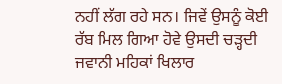ਨਹੀਂ ਲੱਗ ਰਹੇ ਸਨ। ਜਿਵੇਂ ਉਸਨੂੰ ਕੋਈ ਰੱਬ ਮਿਲ ਗਿਆ ਹੋਵੇ ਉਸਦੀ ਚੜ੍ਹਦੀ ਜਵਾਨੀ ਮਹਿਕਾਂ ਖਿਲਾਰ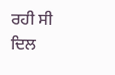ਰਹੀ ਸੀ ਦਿਲ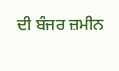ਦੀ ਬੰਜਰ ਜ਼ਮੀਨ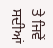ਤੇ ਜਿਵੇਂ ਸਦੀਆਂ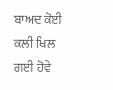ਬਾਅਦ ਕੋਈ ਕਲੀ ਖਿਲ ਗਈ ਹੋਵੇ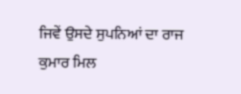ਜਿਵੇਂ ਉਸਦੇ ਸੁਪਨਿਆਂ ਦਾ ਰਾਜ ਕੁਮਾਰ ਮਿਲ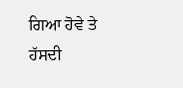ਗਿਆ ਹੋਵੇ ਤੇ ਹੱਸਦੀ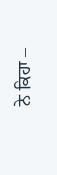ਨੇ ਕਿਹਾ –